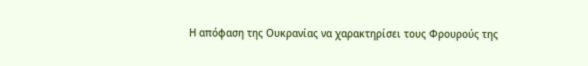Η απόφαση της Ουκρανίας να χαρακτηρίσει τους Φρουρούς της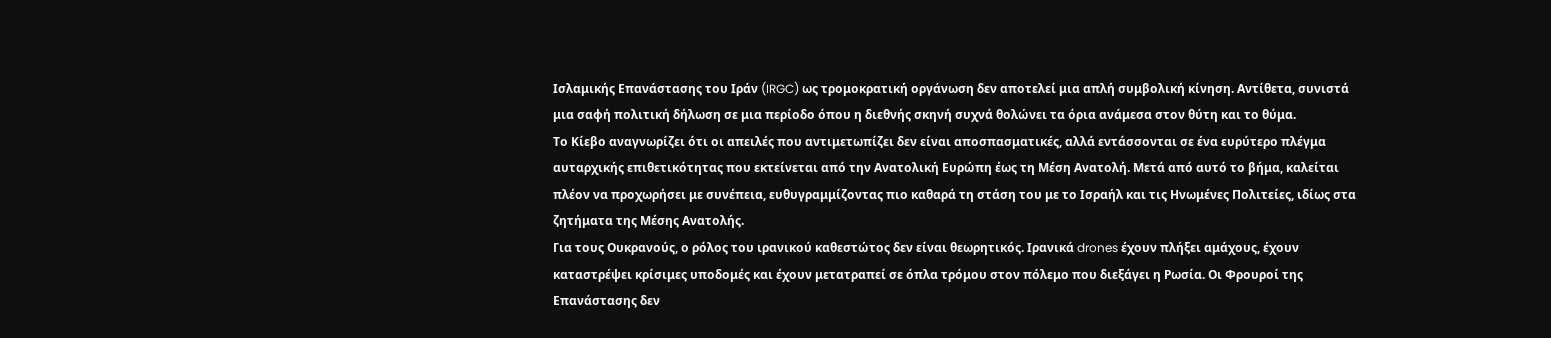Ισλαμικής Επανάστασης του Ιράν (IRGC) ως τρομοκρατική οργάνωση δεν αποτελεί μια απλή συμβολική κίνηση. Αντίθετα, συνιστά μια σαφή πολιτική δήλωση σε μια περίοδο όπου η διεθνής σκηνή συχνά θολώνει τα όρια ανάμεσα στον θύτη και το θύμα.
Το Κίεβο αναγνωρίζει ότι οι απειλές που αντιμετωπίζει δεν είναι αποσπασματικές, αλλά εντάσσονται σε ένα ευρύτερο πλέγμα αυταρχικής επιθετικότητας που εκτείνεται από την Ανατολική Ευρώπη έως τη Μέση Ανατολή. Μετά από αυτό το βήμα, καλείται πλέον να προχωρήσει με συνέπεια, ευθυγραμμίζοντας πιο καθαρά τη στάση του με το Ισραήλ και τις Ηνωμένες Πολιτείες, ιδίως στα ζητήματα της Μέσης Ανατολής.
Για τους Ουκρανούς, ο ρόλος του ιρανικού καθεστώτος δεν είναι θεωρητικός. Ιρανικά drones έχουν πλήξει αμάχους, έχουν καταστρέψει κρίσιμες υποδομές και έχουν μετατραπεί σε όπλα τρόμου στον πόλεμο που διεξάγει η Ρωσία. Οι Φρουροί της Επανάστασης δεν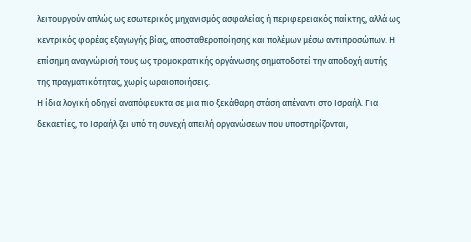λειτουργούν απλώς ως εσωτερικός μηχανισμός ασφαλείας ή περιφερειακός παίκτης, αλλά ως κεντρικός φορέας εξαγωγής βίας, αποσταθεροποίησης και πολέμων μέσω αντιπροσώπων. Η επίσημη αναγνώρισή τους ως τρομοκρατικής οργάνωσης σηματοδοτεί την αποδοχή αυτής της πραγματικότητας, χωρίς ωραιοποιήσεις.
Η ίδια λογική οδηγεί αναπόφευκτα σε μια πιο ξεκάθαρη στάση απέναντι στο Ισραήλ. Για δεκαετίες, το Ισραήλ ζει υπό τη συνεχή απειλή οργανώσεων που υποστηρίζονται,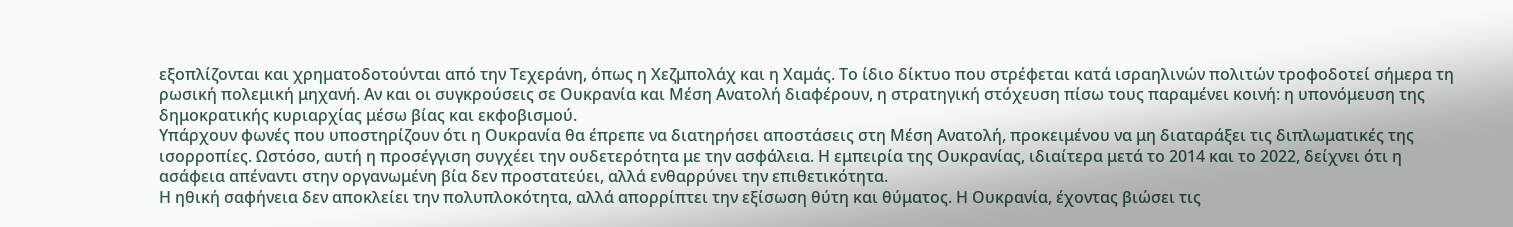εξοπλίζονται και χρηματοδοτούνται από την Τεχεράνη, όπως η Χεζμπολάχ και η Χαμάς. Το ίδιο δίκτυο που στρέφεται κατά ισραηλινών πολιτών τροφοδοτεί σήμερα τη ρωσική πολεμική μηχανή. Αν και οι συγκρούσεις σε Ουκρανία και Μέση Ανατολή διαφέρουν, η στρατηγική στόχευση πίσω τους παραμένει κοινή: η υπονόμευση της δημοκρατικής κυριαρχίας μέσω βίας και εκφοβισμού.
Υπάρχουν φωνές που υποστηρίζουν ότι η Ουκρανία θα έπρεπε να διατηρήσει αποστάσεις στη Μέση Ανατολή, προκειμένου να μη διαταράξει τις διπλωματικές της ισορροπίες. Ωστόσο, αυτή η προσέγγιση συγχέει την ουδετερότητα με την ασφάλεια. Η εμπειρία της Ουκρανίας, ιδιαίτερα μετά το 2014 και το 2022, δείχνει ότι η ασάφεια απέναντι στην οργανωμένη βία δεν προστατεύει, αλλά ενθαρρύνει την επιθετικότητα.
Η ηθική σαφήνεια δεν αποκλείει την πολυπλοκότητα, αλλά απορρίπτει την εξίσωση θύτη και θύματος. Η Ουκρανία, έχοντας βιώσει τις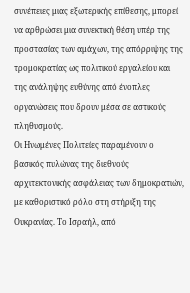συνέπειες μιας εξωτερικής επίθεσης, μπορεί να αρθρώσει μια συνεκτική θέση υπέρ της προστασίας των αμάχων, της απόρριψης της τρομοκρατίας ως πολιτικού εργαλείου και της ανάληψης ευθύνης από ένοπλες οργανώσεις που δρουν μέσα σε αστικούς πληθυσμούς.
Οι Ηνωμένες Πολιτείες παραμένουν ο βασικός πυλώνας της διεθνούς αρχιτεκτονικής ασφάλειας των δημοκρατιών, με καθοριστικό ρόλο στη στήριξη της Ουκρανίας. Το Ισραήλ, από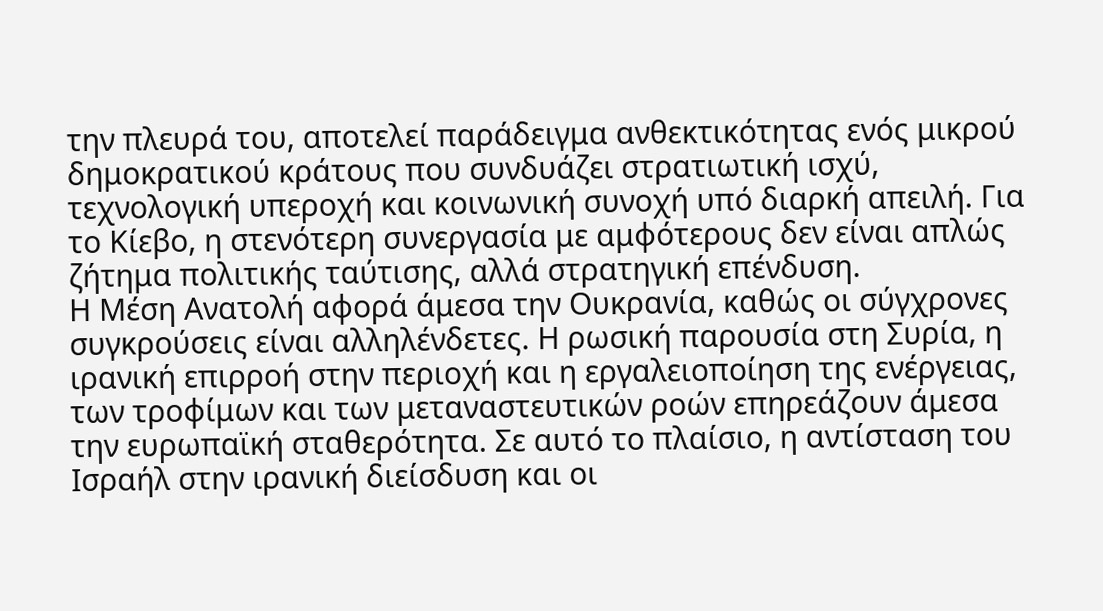την πλευρά του, αποτελεί παράδειγμα ανθεκτικότητας ενός μικρού δημοκρατικού κράτους που συνδυάζει στρατιωτική ισχύ, τεχνολογική υπεροχή και κοινωνική συνοχή υπό διαρκή απειλή. Για το Κίεβο, η στενότερη συνεργασία με αμφότερους δεν είναι απλώς ζήτημα πολιτικής ταύτισης, αλλά στρατηγική επένδυση.
Η Μέση Ανατολή αφορά άμεσα την Ουκρανία, καθώς οι σύγχρονες συγκρούσεις είναι αλληλένδετες. Η ρωσική παρουσία στη Συρία, η ιρανική επιρροή στην περιοχή και η εργαλειοποίηση της ενέργειας, των τροφίμων και των μεταναστευτικών ροών επηρεάζουν άμεσα την ευρωπαϊκή σταθερότητα. Σε αυτό το πλαίσιο, η αντίσταση του Ισραήλ στην ιρανική διείσδυση και οι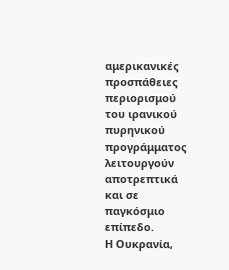αμερικανικές προσπάθειες περιορισμού του ιρανικού πυρηνικού προγράμματος λειτουργούν αποτρεπτικά και σε παγκόσμιο επίπεδο.
Η Ουκρανία,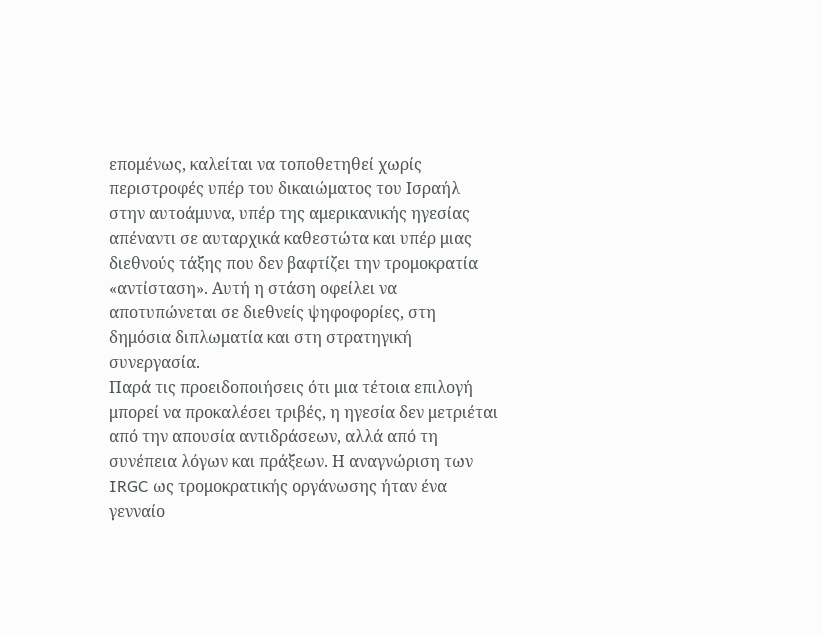επομένως, καλείται να τοποθετηθεί χωρίς περιστροφές υπέρ του δικαιώματος του Ισραήλ στην αυτοάμυνα, υπέρ της αμερικανικής ηγεσίας απέναντι σε αυταρχικά καθεστώτα και υπέρ μιας διεθνούς τάξης που δεν βαφτίζει την τρομοκρατία «αντίσταση». Αυτή η στάση οφείλει να αποτυπώνεται σε διεθνείς ψηφοφορίες, στη δημόσια διπλωματία και στη στρατηγική συνεργασία.
Παρά τις προειδοποιήσεις ότι μια τέτοια επιλογή μπορεί να προκαλέσει τριβές, η ηγεσία δεν μετριέται από την απουσία αντιδράσεων, αλλά από τη συνέπεια λόγων και πράξεων. Η αναγνώριση των IRGC ως τρομοκρατικής οργάνωσης ήταν ένα γενναίο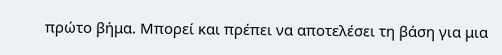πρώτο βήμα. Μπορεί και πρέπει να αποτελέσει τη βάση για μια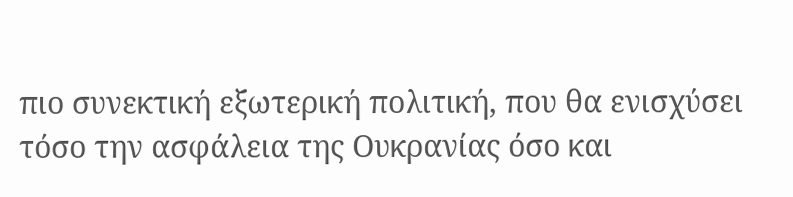πιο συνεκτική εξωτερική πολιτική, που θα ενισχύσει τόσο την ασφάλεια της Ουκρανίας όσο και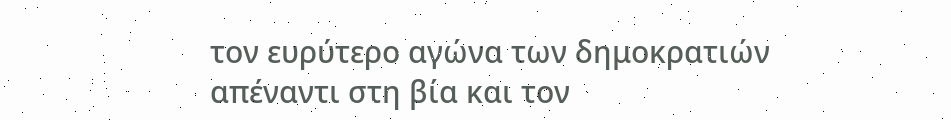τον ευρύτερο αγώνα των δημοκρατιών απέναντι στη βία και τον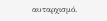αυταρχισμό.